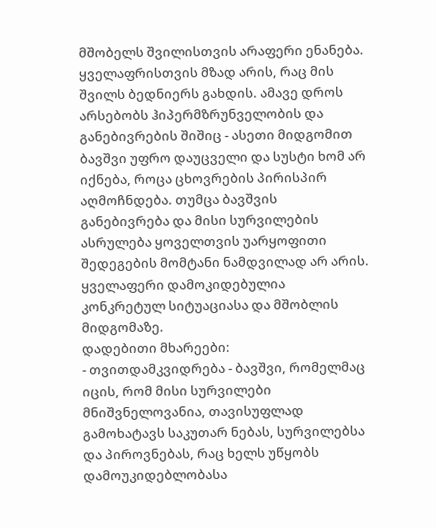მშობელს შვილისთვის არაფერი ენანება. ყველაფრისთვის მზად არის, რაც მის შვილს ბედნიერს გახდის. ამავე დროს არსებობს ჰიპერმზრუნველობის და განებივრების შიშიც - ასეთი მიდგომით ბავშვი უფრო დაუცველი და სუსტი ხომ არ იქნება, როცა ცხოვრების პირისპირ აღმოჩნდება. თუმცა ბავშვის განებივრება და მისი სურვილების ასრულება ყოველთვის უარყოფითი შედეგების მომტანი ნამდვილად არ არის. ყველაფერი დამოკიდებულია კონკრეტულ სიტუაციასა და მშობლის მიდგომაზე.
დადებითი მხარეები:
- თვითდამკვიდრება - ბავშვი, რომელმაც იცის, რომ მისი სურვილები მნიშვნელოვანია, თავისუფლად გამოხატავს საკუთარ ნებას, სურვილებსა და პიროვნებას, რაც ხელს უწყობს დამოუკიდებლობასა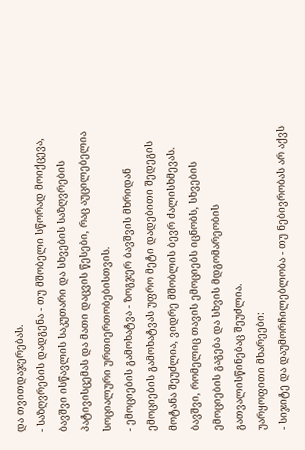და თვითდაჯერებას.
- საზღვრების დადგენა - თუ მშობელი სწორად მოიქცევა, ბავშვი ისწავლის საკუთარი და სხვების საზღვრების პატივისცემას და მათი დაცვის წესები, რაც აუცილებელია სოციალური ურთიერთობებისთვის.
- ემოციების გამოხატვა - ზოგჯერ ბავშვის მხრიდან ემოციების გამოხატვას უფრო მეტი დადებითი შედეგის მოტანა შეუძლია, ვიდრე მშობლის ბევრ ძალისხმევას. ბავშვი, რომელიც თავის ემოციებს იცნობს, სხვების ემოციების გაგება და სხვის მდგომარეობის გათვალისწინებაც შეუძლია.
უარყოფითი მხარეები:
- სიჯიტე და დაუმორჩილებლობა - თუ ნებივრობას არ აქვს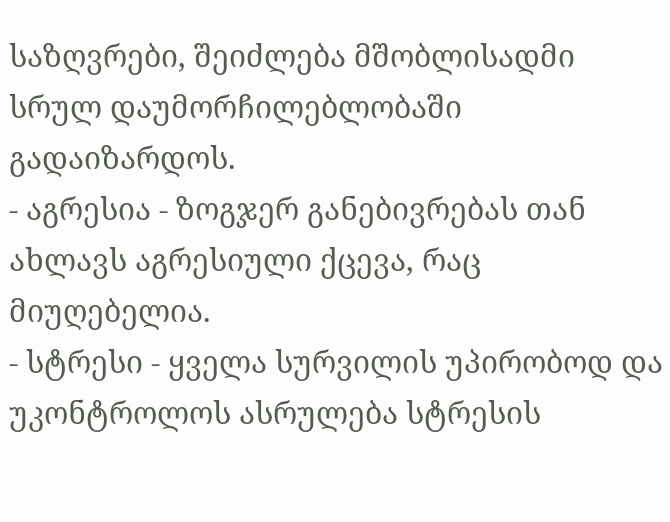საზღვრები, შეიძლება მშობლისადმი სრულ დაუმორჩილებლობაში გადაიზარდოს.
- აგრესია - ზოგჯერ განებივრებას თან ახლავს აგრესიული ქცევა, რაც მიუღებელია.
- სტრესი - ყველა სურვილის უპირობოდ და უკონტროლოს ასრულება სტრესის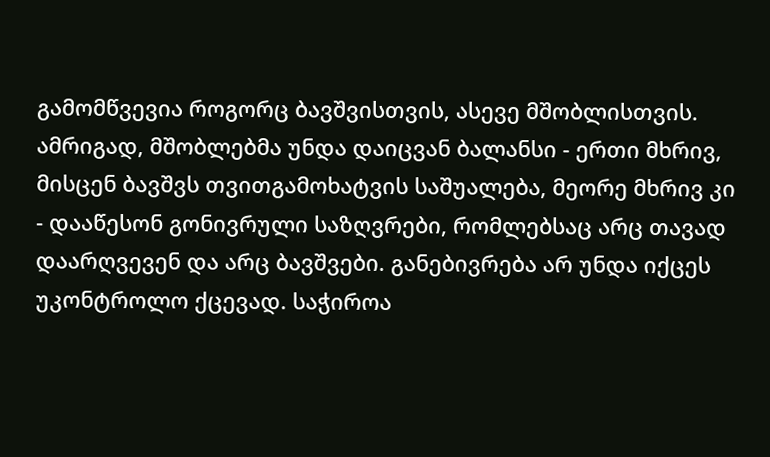გამომწვევია როგორც ბავშვისთვის, ასევე მშობლისთვის.
ამრიგად, მშობლებმა უნდა დაიცვან ბალანსი - ერთი მხრივ, მისცენ ბავშვს თვითგამოხატვის საშუალება, მეორე მხრივ კი - დააწესონ გონივრული საზღვრები, რომლებსაც არც თავად დაარღვევენ და არც ბავშვები. განებივრება არ უნდა იქცეს უკონტროლო ქცევად. საჭიროა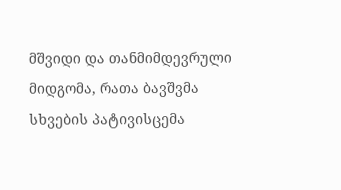მშვიდი და თანმიმდევრული მიდგომა, რათა ბავშვმა სხვების პატივისცემა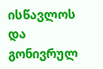ისწავლოს და გონივრულ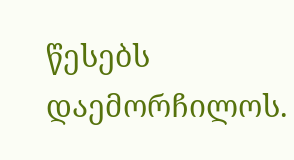წესებს დაემორჩილოს.